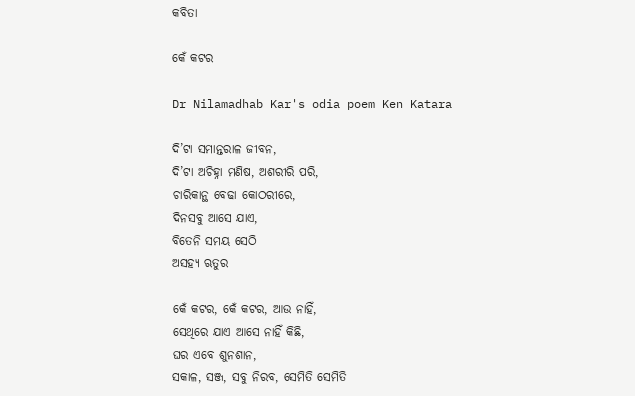କବିତା

କେଁ କଟର

Dr Nilamadhab Kar's odia poem Ken Katara

ଦି’ଟା ସମାନ୍ତରାଳ ଜୀବନ,
ଦି’ଟା ଅଚିହ୍ନା ମଣିଷ, ଅଶରୀରି ପରି,
ଚାରିକାନ୍ଥ ବେଢା କୋଠରୀରେ,
ଦିନସବୁ ଆସେ ଯାଏ,
ବିତେନି ସମୟ ସେଠି
ଅସହ୍ୟ ଋତୁର

କେଁ କଟର, କେଁ କଟର, ଆଉ ନାହିଁ,
ସେଥିରେ ଯାଏ ଆସେ ନାହିଁ କିଛି,
ଘର ଏବେ ଶୁନଶାନ,
ସକାଳ, ସଞ୍ଜ, ସବୁ ନିରବ, ସେମିତି ସେମିତି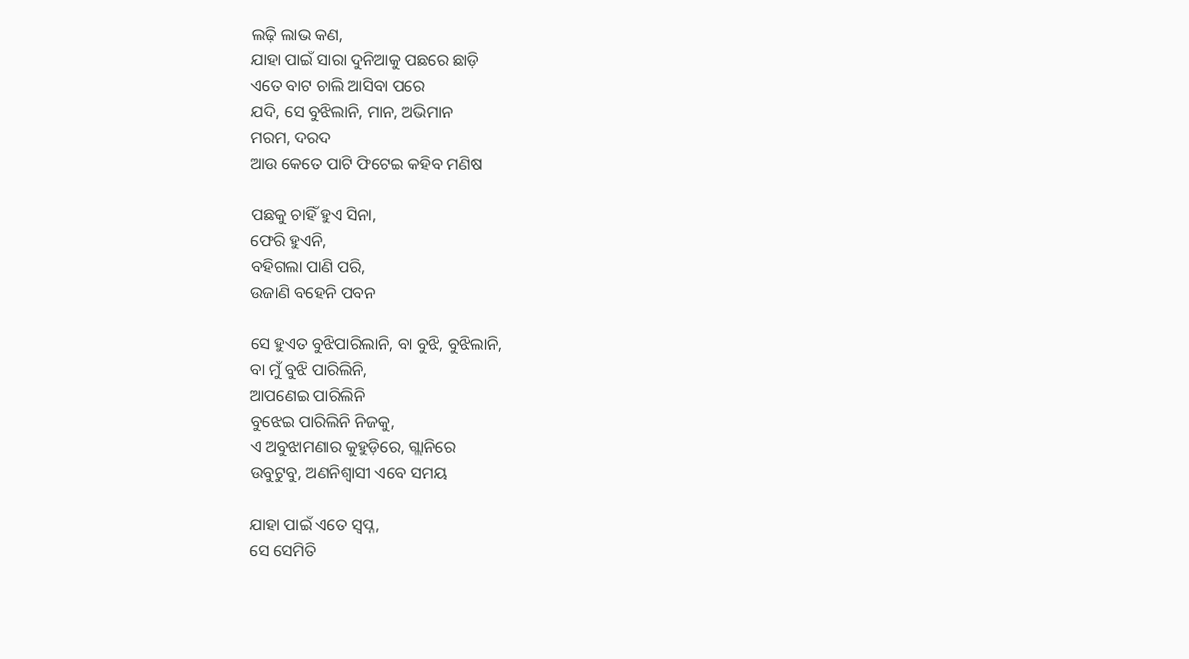ଲଢ଼ି ଲାଭ କଣ,
ଯାହା ପାଇଁ ସାରା ଦୁନିଆକୁ ପଛରେ ଛାଡ଼ି
ଏତେ ବାଟ ଚାଲି ଆସିବା ପରେ
ଯଦି, ସେ ବୁଝିଲାନି, ମାନ, ଅଭିମାନ
ମରମ, ଦରଦ
ଆଉ କେତେ ପାଟି ଫିଟେଇ କହିବ ମଣିଷ

ପଛକୁ ଚାହିଁ ହୁଏ ସିନା,
ଫେରି ହୁଏନି,
ବହିଗଲା ପାଣି ପରି,
ଉଜାଣି ବହେନି ପବନ

ସେ ହୁଏତ ବୁଝିପାରିଲାନି, ବା ବୁଝି, ବୁଝିଲାନି,
ବା ମୁଁ ବୁଝି ପାରିଲିନି,
ଆପଣେଇ ପାରିଲିନି
ବୁଝେଇ ପାରିଲିନି ନିଜକୁ,
ଏ ଅବୁଝାମଣାର କୁହୁଡ଼ିରେ, ଗ୍ଲାନିରେ
ଉବୁଟୁବୁ, ଅଣନିଶ୍ଵାସୀ ଏବେ ସମୟ

ଯାହା ପାଇଁ ଏତେ ସ୍ଵପ୍ନ,
ସେ ସେମିତି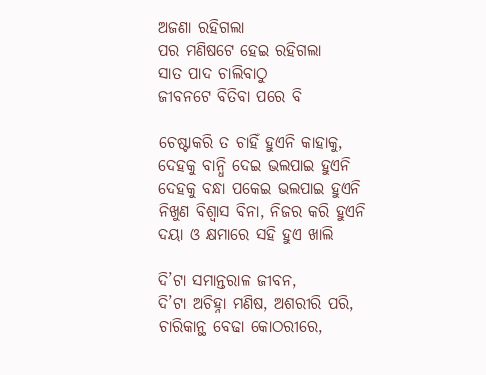ଅଜଣା ରହିଗଲା
ପର ମଣିଷଟେ ହେଇ ରହିଗଲା
ସାତ ପାଦ ଚାଲିବାଠୁ
ଜୀବନଟେ ବିତିବା ପରେ ବି

ଚେଷ୍ଟାକରି ତ ଚାହିଁ ହୁଏନି କାହାକୁ,
ଦେହକୁ ବାନ୍ଧି ଦେଇ ଭଲପାଇ ହୁଏନି
ଦେହକୁ ବନ୍ଧା ପକେଇ ଭଲପାଇ ହୁଏନି
ନିଖୁଣ ବିଶ୍ଵାସ ବିନା, ନିଜର କରି ହୁଏନି
ଦୟା ଓ କ୍ଷମାରେ ସହି ହୁଏ ଖାଲି

ଦି’ଟା ସମାନ୍ତରାଳ ଜୀବନ,
ଦି’ଟା ଅଚିହ୍ନା ମଣିଷ, ଅଶରୀରି ପରି,
ଚାରିକାନ୍ଥ ବେଢା କୋଠରୀରେ,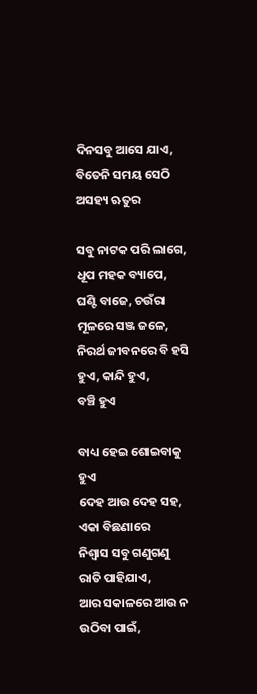ଦିନସବୁ ଆସେ ଯାଏ,
ବିତେନି ସମୟ ସେଠି
ଅସହ୍ୟ ଋତୁର

ସବୁ ନାଟକ ପରି ଲାଗେ,
ଧୂପ ମହକ ବ୍ୟାପେ,
ଘଣ୍ଟି ବାଜେ, ଚଉଁରା ମୂଳରେ ସଞ୍ଜ ଜଳେ,
ନିରର୍ଥ ଜୀବନରେ ବି ହସି ହୁଏ, କାନ୍ଦି ହୁଏ,
ବଞ୍ଚି ହୁଏ

ବାଧ୍ୟ ହେଇ ଶୋଇବାକୁ ହୁଏ
ଦେହ ଆଉ ଦେହ ସହ, ଏକା ବିଛଣାରେ
ନିଶ୍ଵାସ ସବୁ ଗଣୁଗଣୁ ରାତି ପାହିଯାଏ,
ଆର ସକାଳରେ ଆଉ ନ ଉଠିବା ପାଇଁ,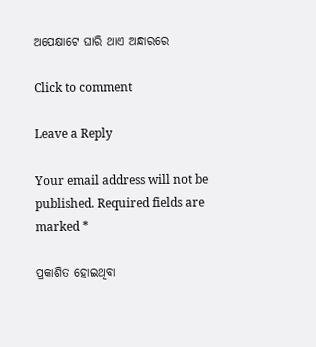ଅପେକ୍ଷାଟେ ଘାରି ଥାଏ ଅନ୍ଧାରରେ

Click to comment

Leave a Reply

Your email address will not be published. Required fields are marked *

ପ୍ରକାଶିତ ହୋଇଥିବା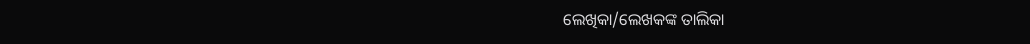ଲେଖିକା/ଲେଖକଙ୍କ ତାଲିକା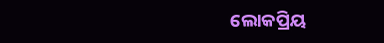ଲୋକପ୍ରିୟ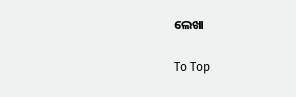ଲେଖା

To Top